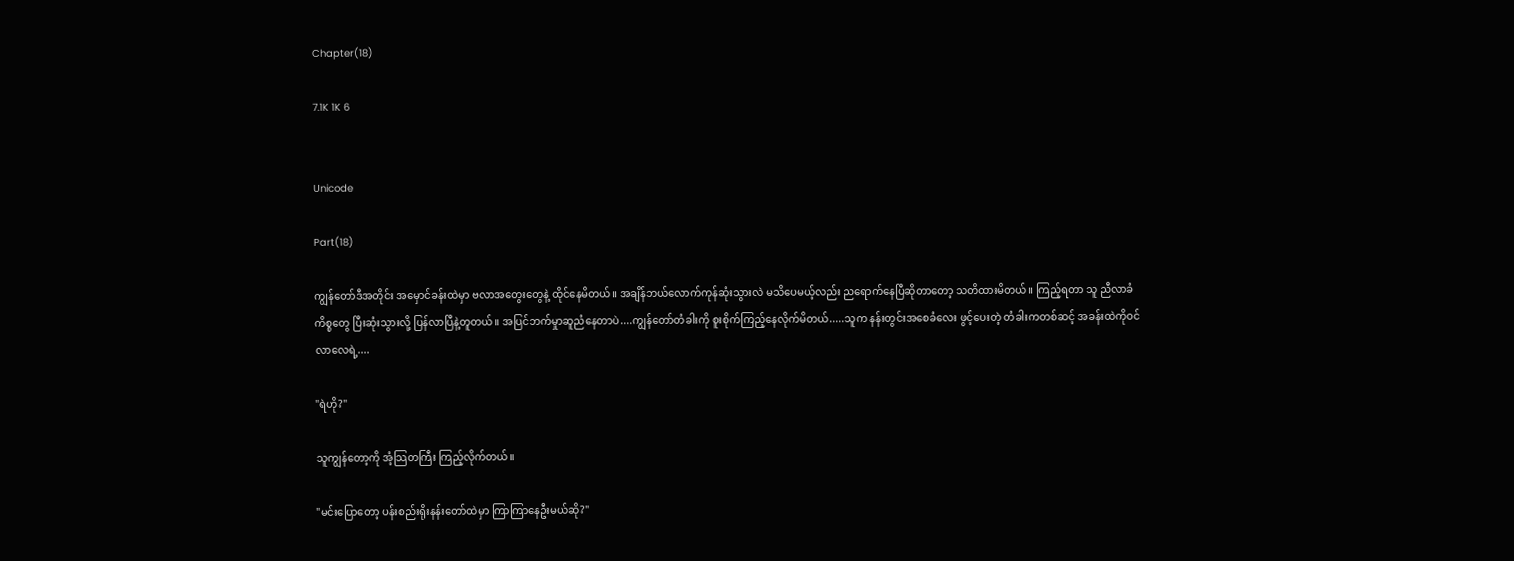Chapter(18)

7.1K 1K 6


Unicode

Part(18)

ကျွန်တော်ဒီအတိုင်း အမှောင်ခန်းထဲမှာ ဗလာအတွေးတွေနဲ့ ထိုင်နေမိတယ်။ အချိန်ဘယ်လောက်ကုန်ဆုံးသွားလဲ မသိပေမယ့်လည်း ညရောက်နေပြီဆိုတာတော့ သတိထားမိတယ်။ ကြည့်ရတာ သူ ညီလာခံကိစ္စတွေ ပြီးဆုံးသွားလို့ ပြန်လာပြီနဲ့တူတယ်။ အပြင်ဘက်မှုာဆူညံနေတာပဲ....ကျွန်တော်တံခါးကို စူးစိုက်ကြည့်နေလိုက်မိတယ်.....သူက နန်းတွင်းအစေခံလေး ဖွင့်ပေးတဲ့ တံခါးကတစ်ဆင့် အခန်းထဲကိုဝင်လာလေရဲ့....

"ရဲဟို?"

သူကျွန်တော့ကို အံ့သြတကြီး ကြည့်လိုက်တယ်။

"မင်းပြောတော့ ပန်းစည်းရိုးနန်းတော်ထဲမှာ ကြာကြာနေဦးမယ်ဆို?"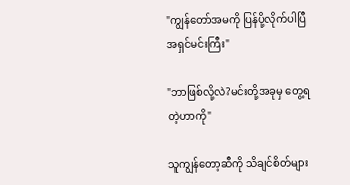"ကျွန်တော်အမကို ပြန်ပို့လိုက်ပါပြီ အရှင်မင်းကြီး"

"ဘာဖြစ်လို့လဲ?မင်းတို့အခုမှ တွေ့ရတဲ့ဟာကို"

သူကျွန်တော့ဆီကို သိချင်စိတ်များ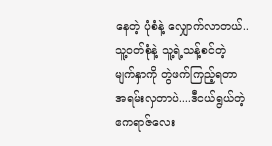နေတဲ့ ပုံစံနဲ့ လျှောက်လာတယ်..သူ့ဝတ်စုံနဲ့ သူ့ရဲ့သန့်စင်တဲ့ မျက်နှာကို တွဲဖက်ကြည့်ရတာ အရမ်းလှတာပဲ....ဒီငယ်ရွယ်တဲ့ ဧကရာဇ်လေး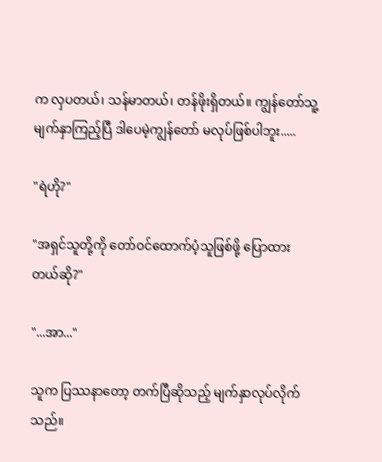က လှပတယ်၊ သန်မာတယ်၊ တန်ဖိုးရှိတယ်။ ကျွန်တော်သူ့မျက်နှာကြည့်ပြီ ဒါပေမဲ့ကျွန်တော် မလုပ်ဖြစ်ပါဘူး.....

"ရဲဟို?"

"အရှင်သူတို့ကို တော်ဝင်ထောက်ပံ့သူဖြစ်ဖို့ ပြောထားတယ်ဆို?"

"...အာ..."

သူက ပြဿနာတော့ တက်ပြီဆိုသည့် မျက်နှာလုပ်လိုက်သည်။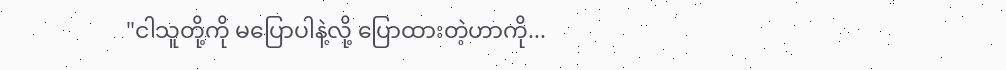"ငါသူတို့ကို မပြောပါနဲ့လို့ ပြောထားတဲ့ဟာကို...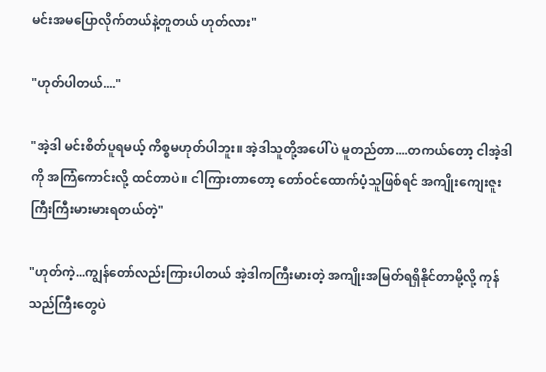မင်းအမပြောလိုက်တယ်နဲ့တူတယ် ဟုတ်လား"

"ဟုတ်ပါတယ်...."

"အဲ့ဒါ မင်းစိတ်ပူရမယ့် ကိစ္စမဟုတ်ပါဘူး။ အဲ့ဒါသူတို့အပေါ်ပဲ မူတည်တာ....တကယ်တော့ ငါအဲ့ဒါကို အကြံကောင်းလို့ ထင်တာပဲ။ ငါကြားတာတော့ တော်ဝင်ထောက်ပံ့သူဖြစ်ရင် အကျိုးကျေးဇူး ကြီးကြီးမားမားရတယ်တဲ့"

"ဟုတ်ကဲ့...ကျွန်တော်လည်းကြားပါတယ် အဲ့ဒါကကြီးမားတဲ့ အကျိုးအမြတ်ရရှိနိုင်တာမို့လို့ ကုန်သည်ကြီးတွေပဲ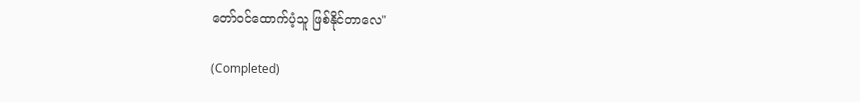တော်ဝင်ထောက်ပံ့သူ ဖြစ်နိုင်တာလေ"

(Completed)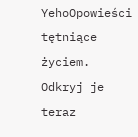YehoOpowieści tętniące życiem. Odkryj je teraz